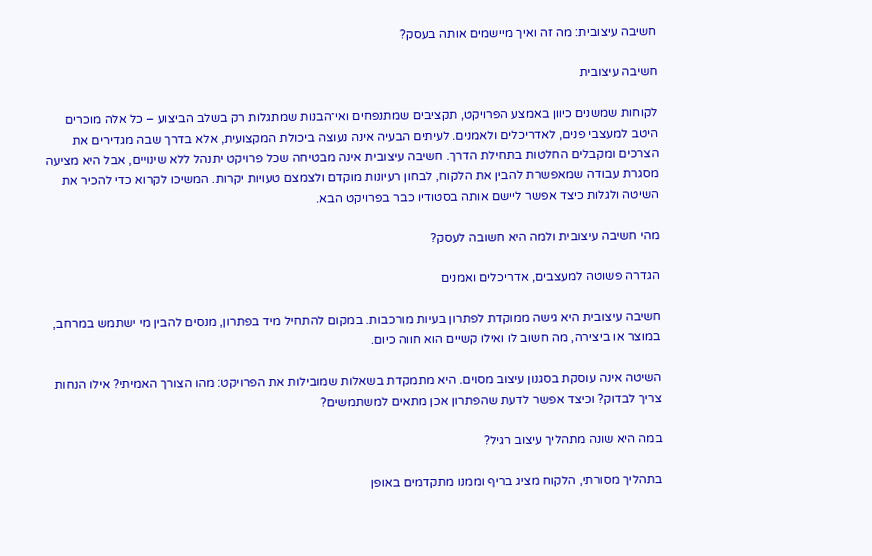חשיבה עיצובית: מה זה ואיך מיישמים אותה בעסק?

חשיבה עיצובית

לקוחות שמשנים כיוון באמצע הפרויקט, תקציבים שמתנפחים ואי־הבנות שמתגלות רק בשלב הביצוע – כל אלה מוכרים היטב למעצבי פנים, לאדריכלים ולאמנים. לעיתים הבעיה אינה נעוצה ביכולת המקצועית, אלא בדרך שבה מגדירים את הצרכים ומקבלים החלטות בתחילת הדרך. חשיבה עיצובית אינה מבטיחה שכל פרויקט יתנהל ללא שינויים, אבל היא מציעה מסגרת עבודה שמאפשרת להבין את הלקוח, לבחון רעיונות מוקדם ולצמצם טעויות יקרות. המשיכו לקרוא כדי להכיר את השיטה ולגלות כיצד אפשר ליישם אותה בסטודיו כבר בפרויקט הבא.

מהי חשיבה עיצובית ולמה היא חשובה לעסק?

הגדרה פשוטה למעצבים, אדריכלים ואמנים

חשיבה עיצובית היא גישה ממוקדת לפתרון בעיות מורכבות. במקום להתחיל מיד בפתרון, מנסים להבין מי ישתמש במרחב, במוצר או ביצירה, מה חשוב לו ואילו קשיים הוא חווה כיום.

השיטה אינה עוסקת בסגנון עיצוב מסוים. היא מתמקדת בשאלות שמובילות את הפרויקט: מהו הצורך האמיתי? אילו הנחות צריך לבדוק? וכיצד אפשר לדעת שהפתרון אכן מתאים למשתמשים?

במה היא שונה מתהליך עיצוב רגיל?

בתהליך מסורתי, הלקוח מציג בריף וממנו מתקדמים באופן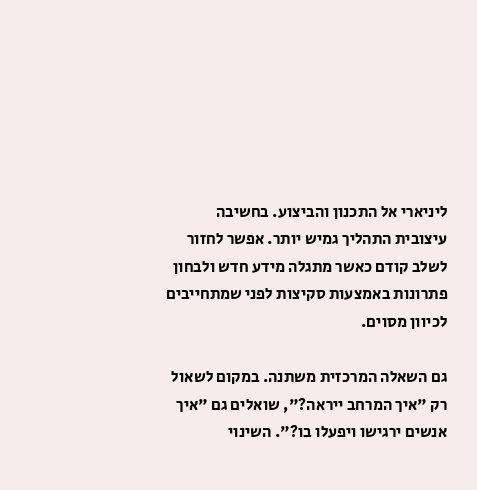ליניארי אל התכנון והביצוע. בחשיבה עיצובית התהליך גמיש יותר. אפשר לחזור לשלב קודם כאשר מתגלה מידע חדש ולבחון פתרונות באמצעות סקיצות לפני שמתחייבים לכיוון מסוים.

גם השאלה המרכזית משתנה. במקום לשאול רק "איך המרחב ייראה?", שואלים גם "איך אנשים ירגישו ויפעלו בו?". השינוי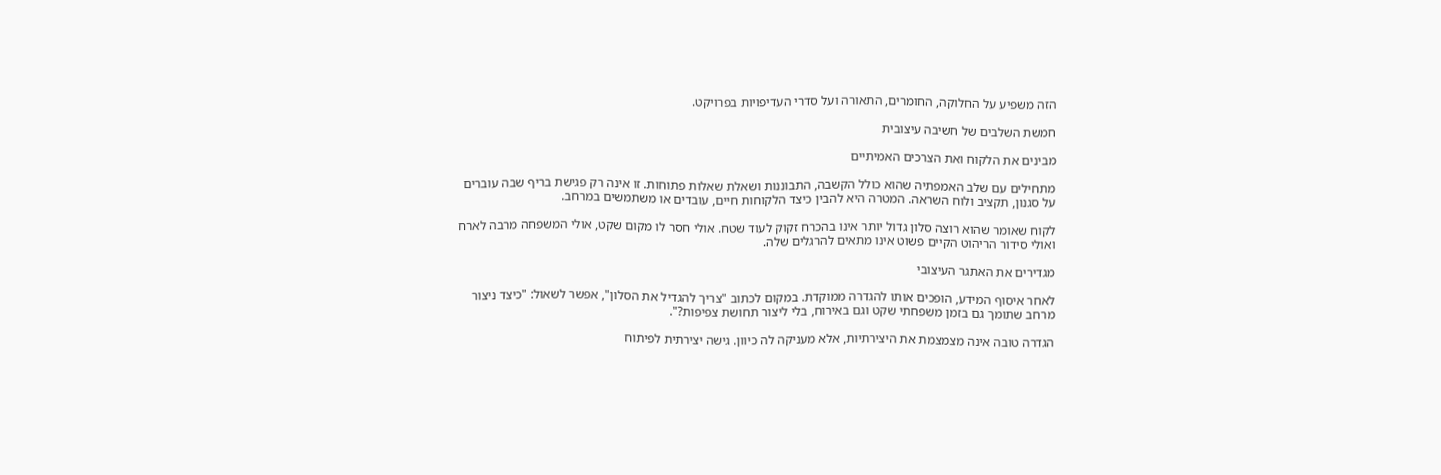הזה משפיע על החלוקה, החומרים, התאורה ועל סדרי העדיפויות בפרויקט.

חמשת השלבים של חשיבה עיצובית

מבינים את הלקוח ואת הצרכים האמיתיים

מתחילים עם שלב האמפתיה שהוא כולל הקשבה, התבוננות ושאלת שאלות פתוחות. זו אינה רק פגישת בריף שבה עוברים על סגנון, תקציב ולוח השראה. המטרה היא להבין כיצד הלקוחות חיים, עובדים או משתמשים במרחב.

לקוח שאומר שהוא רוצה סלון גדול יותר אינו בהכרח זקוק לעוד שטח. אולי חסר לו מקום שקט, אולי המשפחה מרבה לארח ואולי סידור הריהוט הקיים פשוט אינו מתאים להרגלים שלה.

מגדירים את האתגר העיצובי

לאחר איסוף המידע, הופכים אותו להגדרה ממוקדת. במקום לכתוב "צריך להגדיל את הסלון", אפשר לשאול: "כיצד ניצור מרחב שתומך גם בזמן משפחתי שקט וגם באירוח, בלי ליצור תחושת צפיפות?".

הגדרה טובה אינה מצמצמת את היצירתיות, אלא מעניקה לה כיוון. גישה יצירתית לפיתוח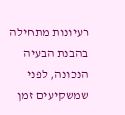רעיונות מתחילה בהבנת הבעיה הנכונה, לפני שמשקיעים זמן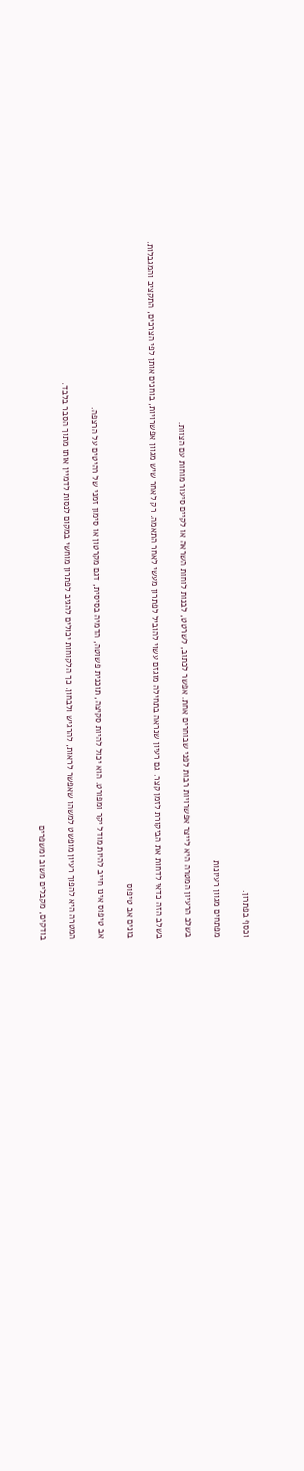וכסף בפתרון.

מפתחים מגוון רעיונות

בשלב הרעיון המטרה היא לייצר אפשרויות רבות לפני שבוחרים אחת. אפשר לכתוב, לשרטט, לבנות לוחות השראה או לקיים סיעור מוחות עם הצוות.

בשלב הזה כדאי לדחות את הביקורת לזמן קצר. גם רעיון שנראה בתחילה מוגזם עשוי להוביל לפתרון מעשי לאחר התאמה. רק לאחר שיש מגוון אפשרויות, בוחנים אותן לפי הצרכים, התקציב והמגבלות.

בונים אב טיפוס

אב טיפוס אינו חייב להיות מודל יקר ומפורט. הוא יכול להיות סקיצה, תוכנית פשוטה, הדמיה בסיסית, דגם מקרטון או סימון זמני של רהיטים על הרצפה.

המטרה היא להפוך רעיון מופשט למשהו שאפשר לראות, להרגיש ולבחון. כך הלקוחות יכולים להגיב לפתרון מוחשי במקום לנסות לדמיין אותו מתוך הסבר בלבד.

בודקים, מקבלים משוב ומשפרים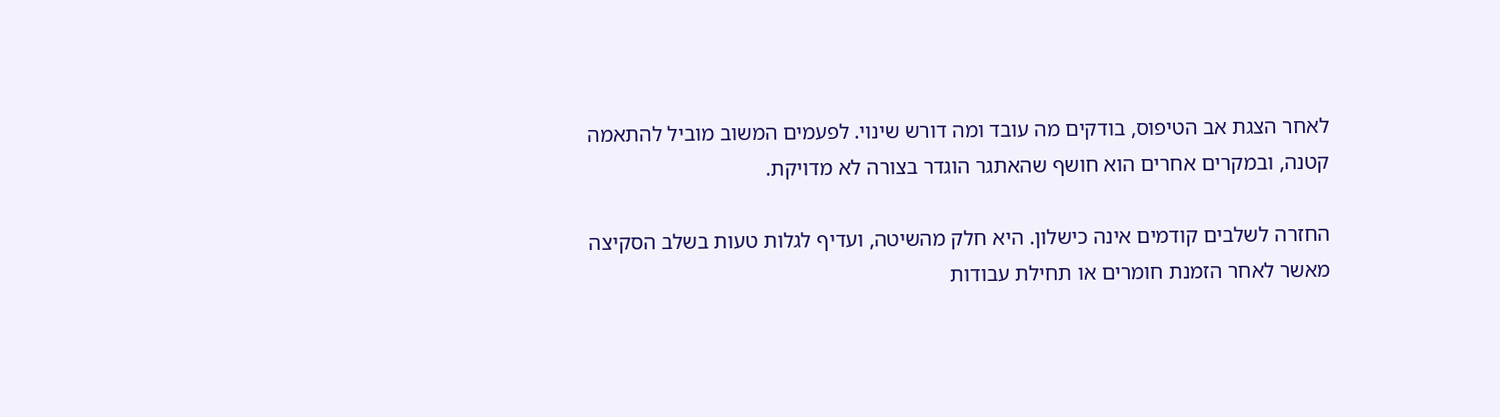לאחר הצגת אב הטיפוס, בודקים מה עובד ומה דורש שינוי. לפעמים המשוב מוביל להתאמה קטנה, ובמקרים אחרים הוא חושף שהאתגר הוגדר בצורה לא מדויקת.

החזרה לשלבים קודמים אינה כישלון. היא חלק מהשיטה, ועדיף לגלות טעות בשלב הסקיצה מאשר לאחר הזמנת חומרים או תחילת עבודות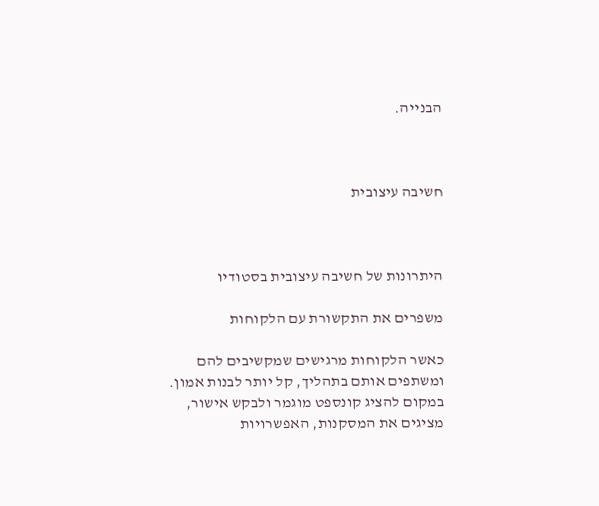הבנייה.



חשיבה עיצובית



היתרונות של חשיבה עיצובית בסטודיו

משפרים את התקשורת עם הלקוחות

כאשר הלקוחות מרגישים שמקשיבים להם ומשתפים אותם בתהליך, קל יותר לבנות אמון. במקום להציג קונספט מוגמר ולבקש אישור, מציגים את המסקנות, האפשרויות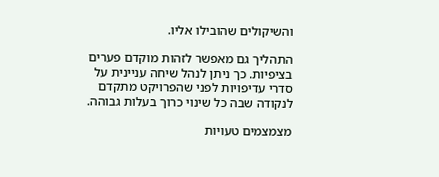והשיקולים שהובילו אליו.

התהליך גם מאפשר לזהות מוקדם פערים בציפיות. כך ניתן לנהל שיחה עניינית על סדרי עדיפויות לפני שהפרויקט מתקדם לנקודה שבה כל שינוי כרוך בעלות גבוהה.

מצמצמים טעויות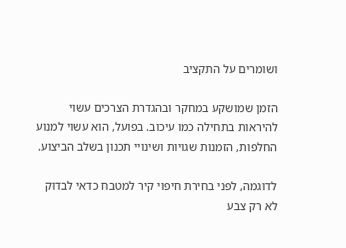ושומרים על התקציב

הזמן שמושקע במחקר ובהגדרת הצרכים עשוי להיראות בתחילה כמו עיכוב. בפועל, הוא עשוי למנוע החלפות, הזמנות שגויות ושינויי תכנון בשלב הביצוע.

לדוגמה, לפני בחירת חיפוי קיר למטבח כדאי לבדוק לא רק צבע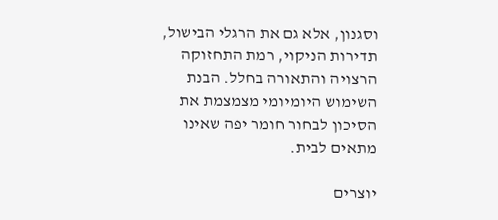וסגנון, אלא גם את הרגלי הבישול, תדירות הניקוי, רמת התחזוקה הרצויה והתאורה בחלל. הבנת השימוש היומיומי מצמצמת את הסיכון לבחור חומר יפה שאינו מתאים לבית.

יוצרים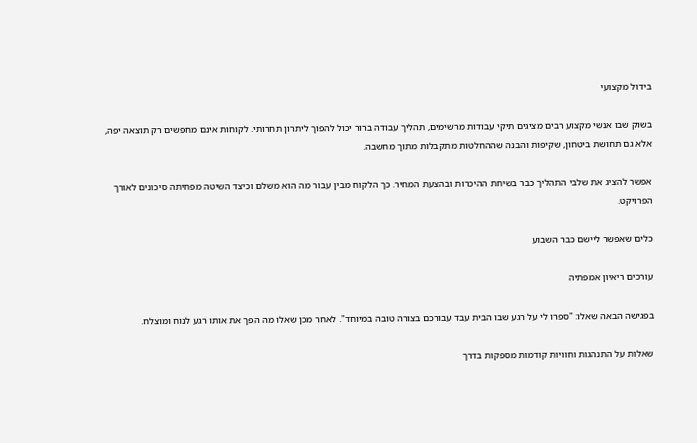בידול מקצועי

בשוק שבו אנשי מקצוע רבים מציגים תיקי עבודות מרשימים, תהליך עבודה ברור יכול להפוך ליתרון תחרותי. לקוחות אינם מחפשים רק תוצאה יפה, אלא גם תחושת ביטחון, שקיפות והבנה שההחלטות מתקבלות מתוך מחשבה.

אפשר להציג את שלבי התהליך כבר בשיחת ההיכרות ובהצעת המחיר. כך הלקוח מבין עבור מה הוא משלם וכיצד השיטה מפחיתה סיכונים לאורך הפרויקט.

כלים שאפשר ליישם כבר השבוע

עורכים ריאיון אמפתיה

בפגישה הבאה שאלו: "ספרו לי על רגע שבו הבית עבד עבורכם בצורה טובה במיוחד". לאחר מכן שאלו מה הפך את אותו רגע לנוח ומוצלח.

שאלות על התנהגות וחוויות קודמות מספקות בדרך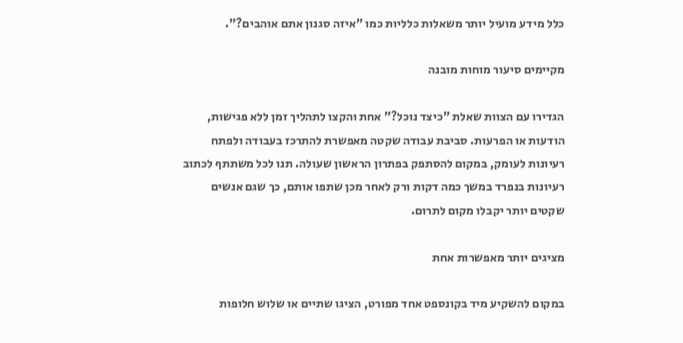כלל מידע מועיל יותר משאלות כלליות כמו "איזה סגנון אתם אוהבים?".

מקיימים סיעור מוחות מובנה

הגדירו עם הצוות שאלת "כיצד נוכל?" אחת והקצו לתהליך זמן ללא פגישות, הודעות או הפרעות. סביבת עבודה שקטה מאפשרת להתרכז בעבודה ולפתח רעיונות לעומק, במקום להסתפק בפתרון הראשון שעולה. תנו לכל משתתף לכתוב רעיונות בנפרד במשך כמה דקות ורק לאחר מכן שתפו אותם, כך שגם אנשים שקטים יותר יקבלו מקום לתרום.

מציגים יותר מאפשרות אחת

במקום להשקיע מיד בקונספט אחד מפורט, הציגו שתיים או שלוש חלופות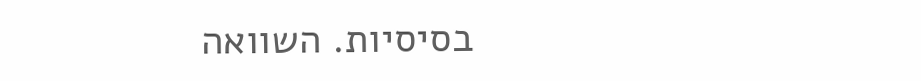בסיסיות. השוואה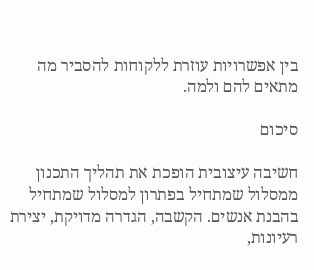בין אפשרויות עוזרת ללקוחות להסביר מה מתאים להם ולמה.

סיכום

חשיבה עיצובית הופכת את תהליך התכנון ממסלול שמתחיל בפתרון למסלול שמתחיל בהבנת אנשים. הקשבה, הגדרה מדויקת, יצירת רעיונות,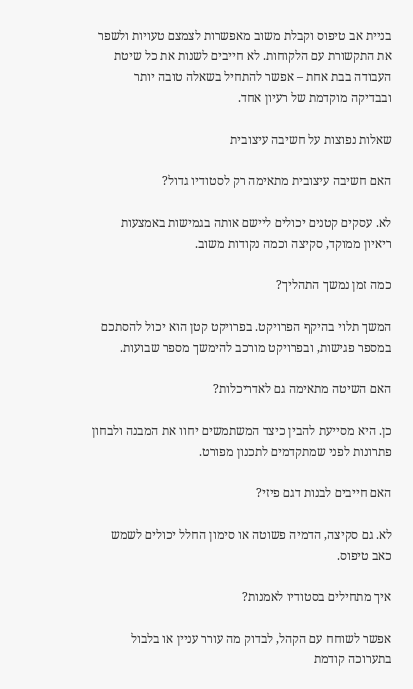בניית אב טיפוס וקבלת משוב מאפשרות לצמצם טעויות ולשפר את התקשורת עם הלקוחות. לא חייבים לשנות את כל שיטת העבודה בבת אחת – אפשר להתחיל בשאלה טובה יותר ובבדיקה מוקדמת של רעיון אחד.

שאלות נפוצות על חשיבה עיצובית

האם חשיבה עיצובית מתאימה רק לסטודיו גדול?

לא. עסקים קטנים יכולים ליישם אותה בגמישות באמצעות ריאיון ממוקד, סקיצה וכמה נקודות משוב.

כמה זמן נמשך התהליך?

המשך תלוי בהיקף הפרויקט. בפרויקט קטן הוא יכול להסתכם במספר פגישות, ובפרויקט מורכב להימשך מספר שבועות.

האם השיטה מתאימה גם לאדריכלות?

כן. היא מסייעת להבין כיצד המשתמשים יחוו את המבנה ולבחון פתרונות לפני שמתקדמים לתכנון מפורט.

האם חייבים לבנות דגם פיזי?

לא. גם סקיצה, הדמיה פשוטה או סימון החלל יכולים לשמש כאב טיפוס.

איך מתחילים בסטודיו לאמנות?

אפשר לשוחח עם הקהל, לבדוק מה עורר עניין או בלבול בתערוכה קודמת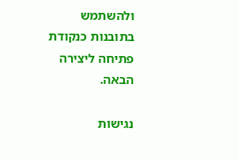ולהשתמש בתובנות כנקודת פתיחה ליצירה הבאה.

נגישות